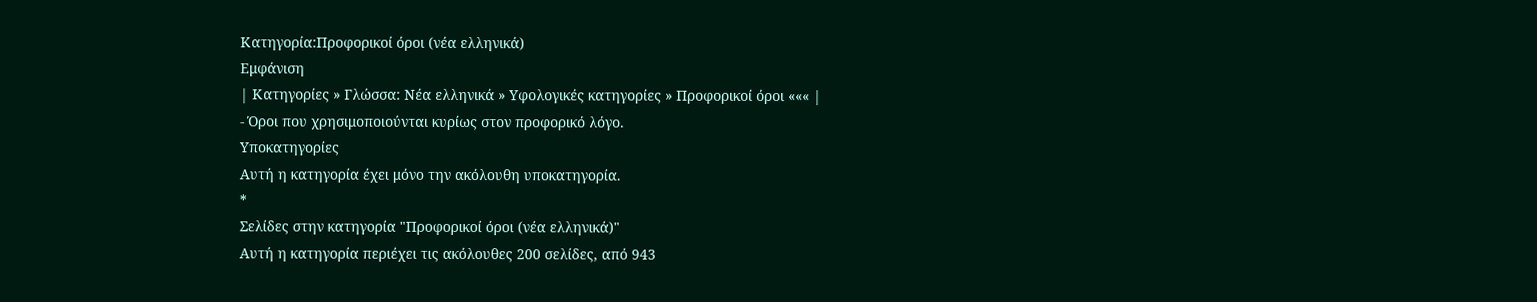Κατηγορία:Προφορικοί όροι (νέα ελληνικά)
Εμφάνιση
| Κατηγορίες » Γλώσσα: Νέα ελληνικά » Υφολογικές κατηγορίες » Προφορικοί όροι ««« |
- Όροι που χρησιμοποιούνται κυρίως στον προφορικό λόγο.
Υποκατηγορίες
Αυτή η κατηγορία έχει μόνο την ακόλουθη υποκατηγορία.
*
Σελίδες στην κατηγορία "Προφορικοί όροι (νέα ελληνικά)"
Αυτή η κατηγορία περιέχει τις ακόλουθες 200 σελίδες, από 943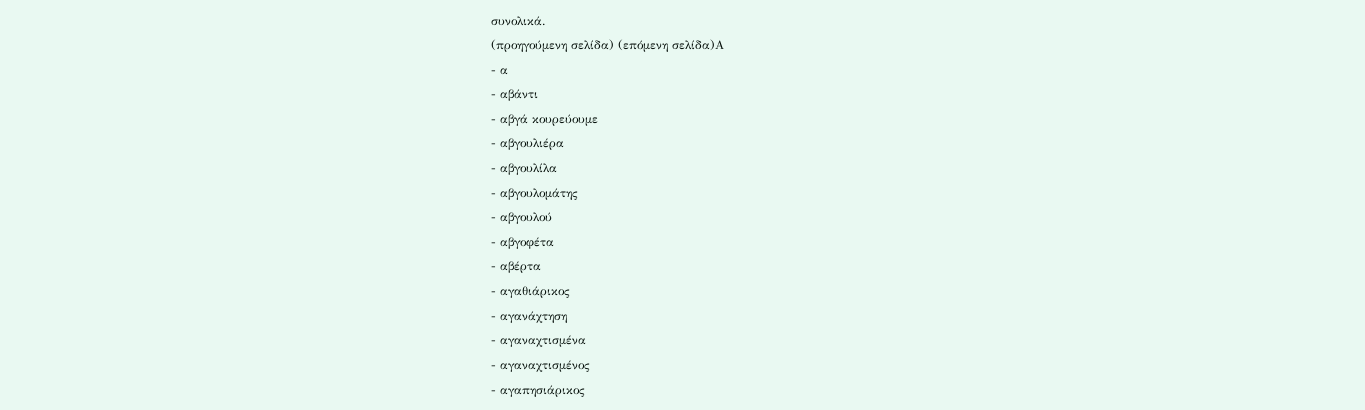συνολικά.
(προηγούμενη σελίδα) (επόμενη σελίδα)Α
- α
- αβάντι
- αβγά κουρεύουμε
- αβγουλιέρα
- αβγουλίλα
- αβγουλομάτης
- αβγουλού
- αβγοφέτα
- αβέρτα
- αγαθιάρικος
- αγανάχτηση
- αγαναχτισμένα
- αγαναχτισμένος
- αγαπησιάρικος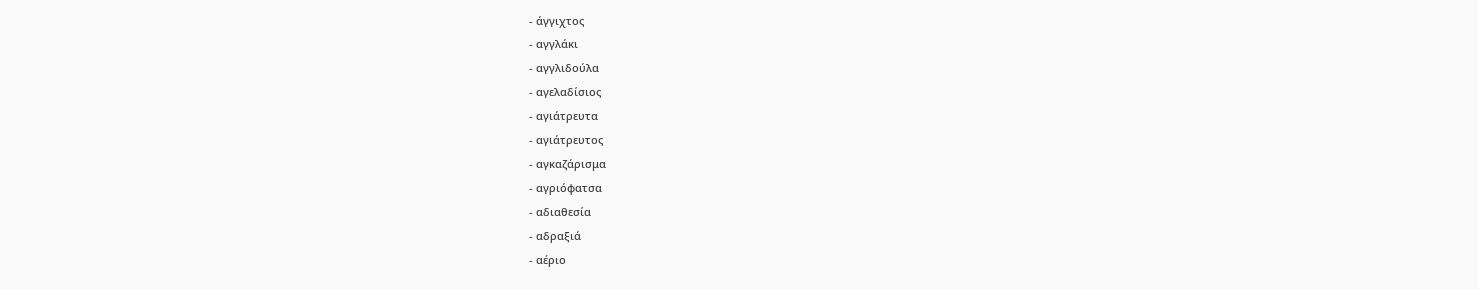- άγγιχτος
- αγγλάκι
- αγγλιδούλα
- αγελαδίσιος
- αγιάτρευτα
- αγιάτρευτος
- αγκαζάρισμα
- αγριόφατσα
- αδιαθεσία
- αδραξιά
- αέριο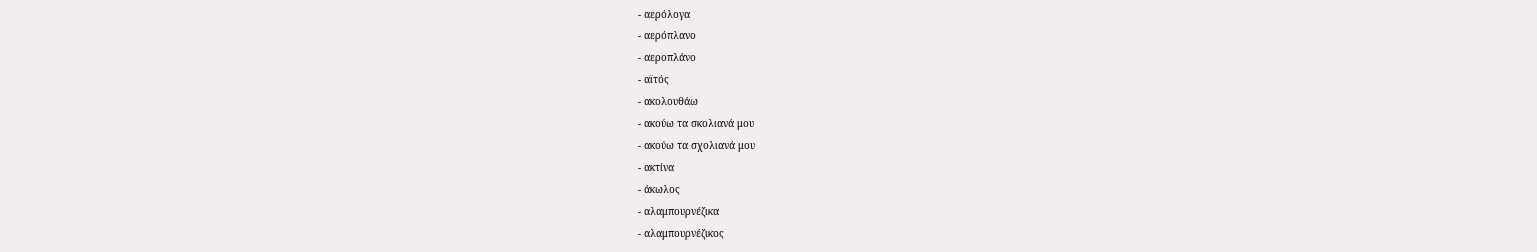- αερόλογα
- αερόπλανο
- αεροπλάνο
- αϊτός
- ακολουθάω
- ακούω τα σκολιανά μου
- ακούω τα σχολιανά μου
- ακτίνα
- άκωλος
- αλαμπουρνέζικα
- αλαμπουρνέζικος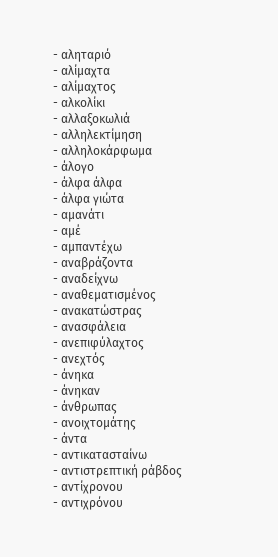- αληταριό
- αλίμαχτα
- αλίμαχτος
- αλκολίκι
- αλλαξοκωλιά
- αλληλεκτίμηση
- αλληλοκάρφωμα
- άλογο
- άλφα άλφα
- άλφα γιώτα
- αμανάτι
- αμέ
- αμπαντέχω
- αναβράζοντα
- αναδείχνω
- αναθεματισμένος
- ανακατώστρας
- ανασφάλεια
- ανεπιφύλαχτος
- ανεχτός
- άνηκα
- άνηκαν
- άνθρωπας
- ανοιχτομάτης
- άντα
- αντικατασταίνω
- αντιστρεπτική ράβδος
- αντίχρονου
- αντιχρόνου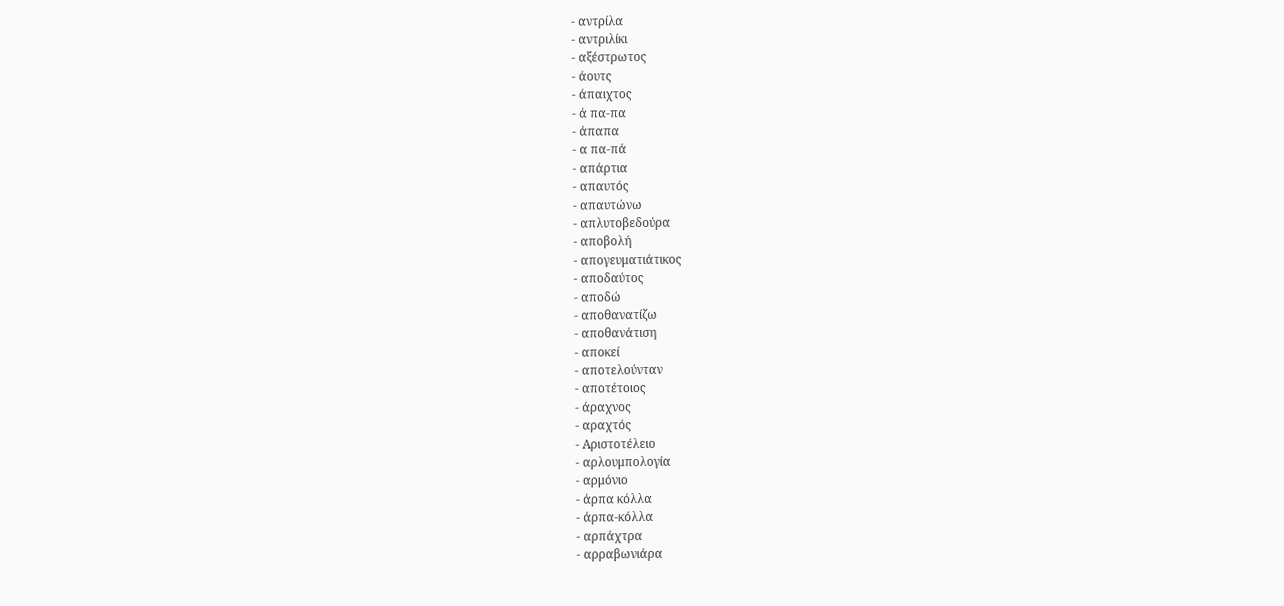- αντρίλα
- αντριλίκι
- αξέστρωτος
- άουτς
- άπαιχτος
- ά πα-πα
- άπαπα
- α πα-πά
- απάρτια
- απαυτός
- απαυτώνω
- απλυτοβεδούρα
- αποβολή
- απογευματιάτικος
- αποδαύτος
- αποδώ
- αποθανατίζω
- αποθανάτιση
- αποκεί
- αποτελούνταν
- αποτέτοιος
- άραχνος
- αραχτός
- Αριστοτέλειο
- αρλουμπολογία
- αρμόνιο
- άρπα κόλλα
- άρπα-κόλλα
- αρπάχτρα
- αρραβωνιάρα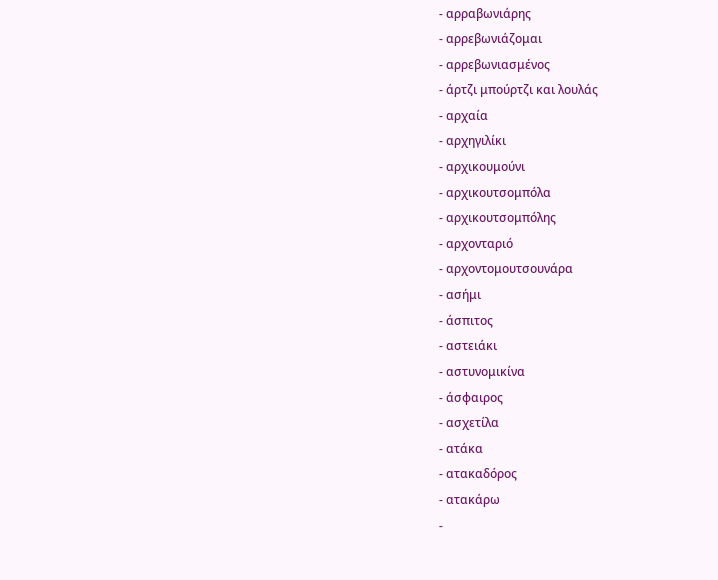- αρραβωνιάρης
- αρρεβωνιάζομαι
- αρρεβωνιασμένος
- άρτζι μπούρτζι και λουλάς
- αρχαία
- αρχηγιλίκι
- αρχικουμούνι
- αρχικουτσομπόλα
- αρχικουτσομπόλης
- αρχονταριό
- αρχοντομουτσουνάρα
- ασήμι
- άσπιτος
- αστειάκι
- αστυνομικίνα
- άσφαιρος
- ασχετίλα
- ατάκα
- ατακαδόρος
- ατακάρω
-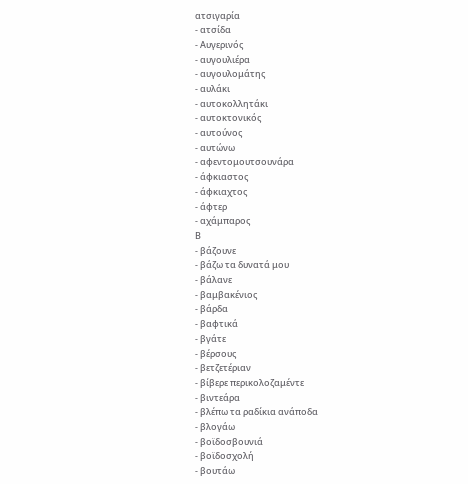ατσιγαρία
- ατσίδα
- Αυγερινός
- αυγουλιέρα
- αυγουλομάτης
- αυλάκι
- αυτοκολλητάκι
- αυτοκτονικός
- αυτούνος
- αυτώνω
- αφεντομουτσουνάρα
- άφκιαστος
- άφκιαχτος
- άφτερ
- αχάμπαρος
Β
- βάζουνε
- βάζω τα δυνατά μου
- βάλανε
- βαμβακένιος
- βάρδα
- βαφτικά
- βγάτε
- βέρσους
- βετζετέριαν
- βίβερε περικολοζαμέντε
- βιντεάρα
- βλέπω τα ραδίκια ανάποδα
- βλογάω
- βοϊδοσβουνιά
- βοϊδοσχολή
- βουτάω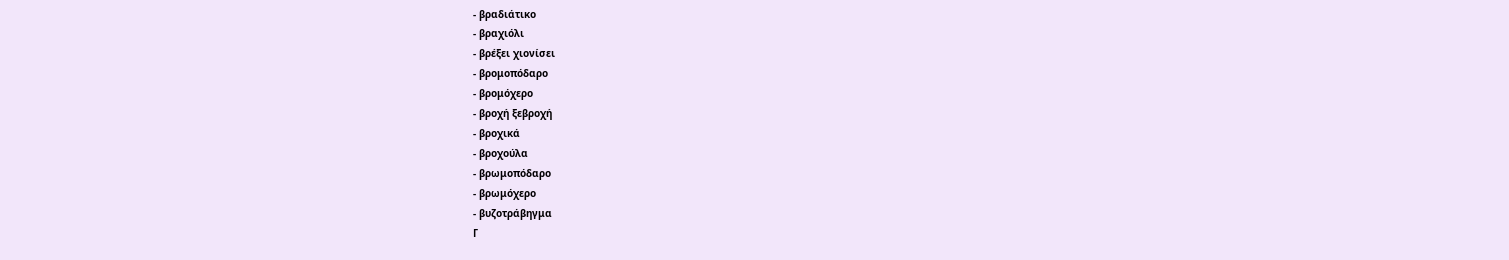- βραδιάτικο
- βραχιόλι
- βρέξει χιονίσει
- βρομοπόδαρο
- βρομόχερο
- βροχή ξεβροχή
- βροχικά
- βροχούλα
- βρωμοπόδαρο
- βρωμόχερο
- βυζοτράβηγμα
Γ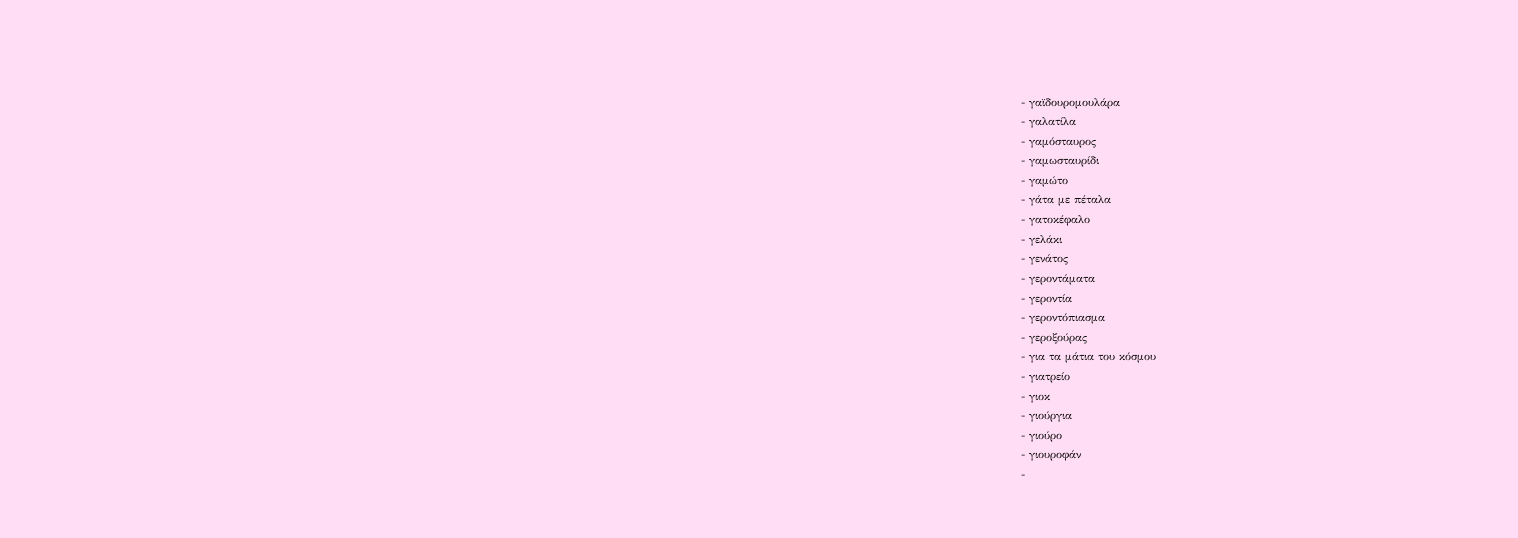- γαϊδουρομουλάρα
- γαλατίλα
- γαμόσταυρος
- γαμωσταυρίδι
- γαμώτο
- γάτα με πέταλα
- γατοκέφαλο
- γελάκι
- γενάτος
- γεροντάματα
- γεροντία
- γεροντόπιασμα
- γεροξούρας
- για τα μάτια του κόσμου
- γιατρείο
- γιοκ
- γιούργια
- γιούρο
- γιουροφάν
-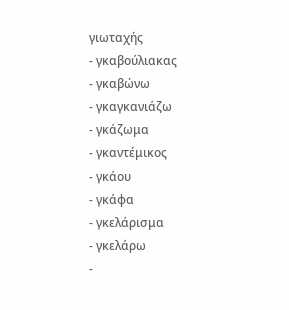γιωταχής
- γκαβούλιακας
- γκαβώνω
- γκαγκανιάζω
- γκάζωμα
- γκαντέμικος
- γκάου
- γκάφα
- γκελάρισμα
- γκελάρω
-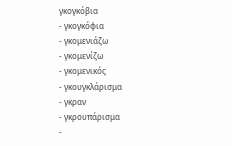γκογκόβια
- γκογκόφια
- γκομενιάζω
- γκομενίζω
- γκομενικός
- γκουγκλάρισμα
- γκραν
- γκρουπάρισμα
-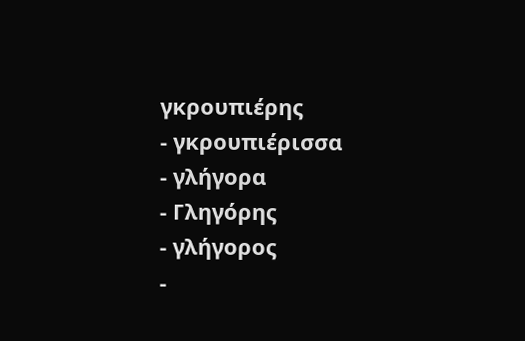γκρουπιέρης
- γκρουπιέρισσα
- γλήγορα
- Γληγόρης
- γλήγορος
-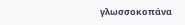γλωσσοκοπάνα